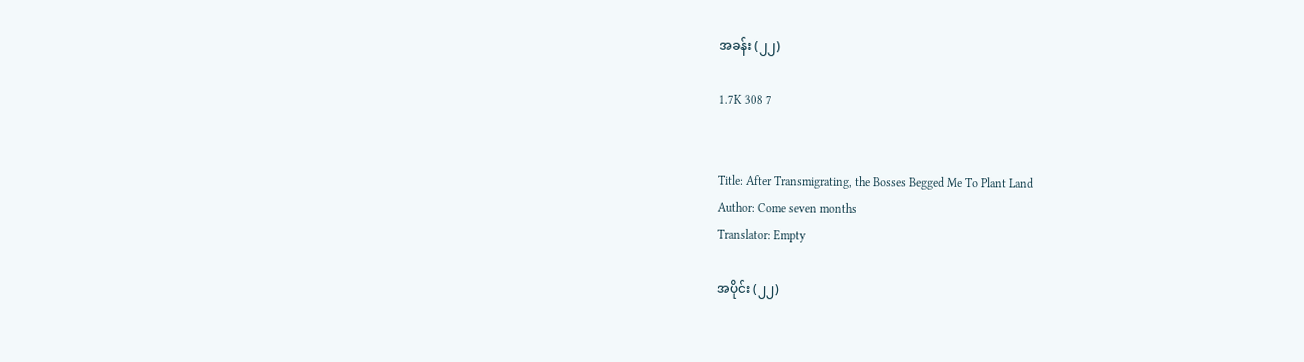အခန်း (၂၂)

1.7K 308 7


Title: After Transmigrating, the Bosses Begged Me To Plant Land
Author: Come seven months
Translator: Empty

အပိုင်း (၂၂)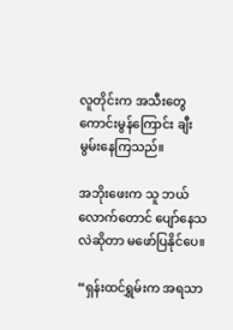လူတိုင်းက အသီးတွေ ကောင်းမွန်ကြောင်း ချီးမွမ်းနေကြသည်။

အဘိုးဖေးက သူ ဘယ်လောက်တောင် ပျော်နေသလဲဆိုတာ မဖော်ပြနိုင်ပေ။

“ရှန်းထင်ရွှမ်းက အရသာ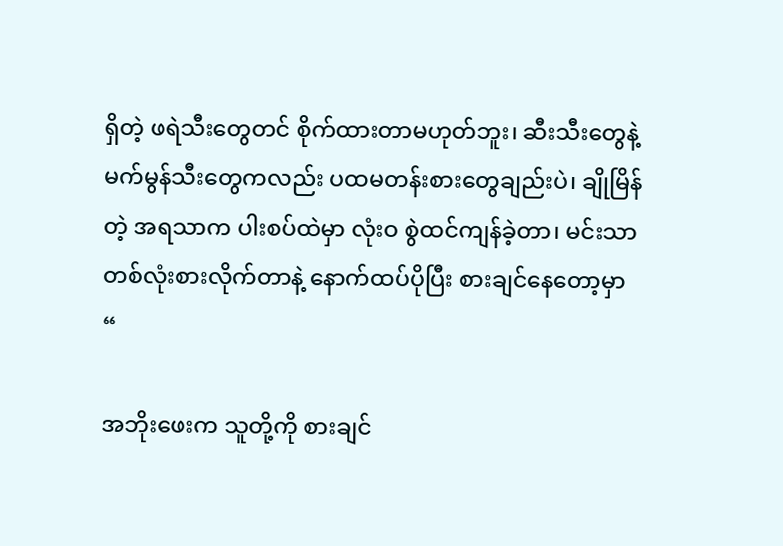ရှိတဲ့ ဖရဲသီးတွေတင် စိုက်ထားတာမဟုတ်ဘူး၊ ဆီးသီးတွေနဲ့ မက်မွန်သီးတွေကလည်း ပထမတန်းစားတွေချည်းပဲ၊ ချိုမြိန်တဲ့ အရသာက ပါးစပ်ထဲမှာ လုံးဝ စွဲထင်ကျန်ခဲ့တာ၊ မင်းသာ တစ်လုံးစားလိုက်တာနဲ့‌ နောက်ထပ်ပိုပြီး စားချင်နေတော့မှာ “

အဘိုးဖေးက သူတို့ကို စားချင်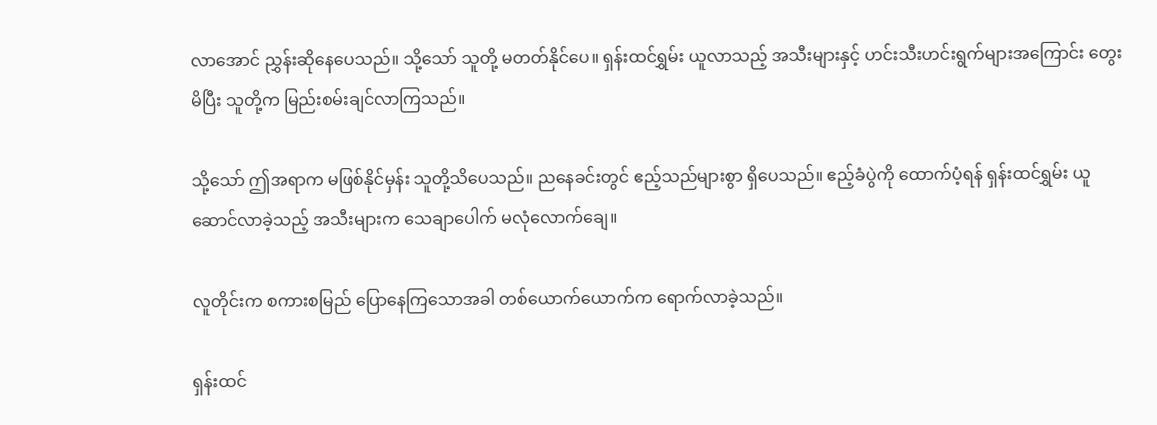လာအောင် ညွှန်းဆိုနေပေသည်။ သို့သော် သူတို့ မတတ်နိုင်ပေ။ ရှန်းထင်ရွှမ်း ယူလာသည့် အသီးများနှင့် ဟင်းသီးဟင်းရွက်များအကြောင်း တွေးမိပြီး သူတို့က မြည်းစမ်းချင်လာကြသည်။

သို့သော် ဤအရာက မဖြစ်နိုင်မှန်း သူတို့သိပေသည်။ ညနေခင်းတွင် ဧည့်သည်များစွာ ရှိပေသည်။ ဧည့်ခံပွဲကို ထောက်ပံ့ရန် ရှန်းထင်ရွှမ်း ယူဆောင်လာခဲ့သည့် အသီးများက သေချာပေါက် မလုံလောက်ချေ။

လူတိုင်းက စကားစမြည် ပြောနေကြသောအခါ တစ်ယောက်ယောက်က ရောက်လာခဲ့သည်။

ရှန်းထင်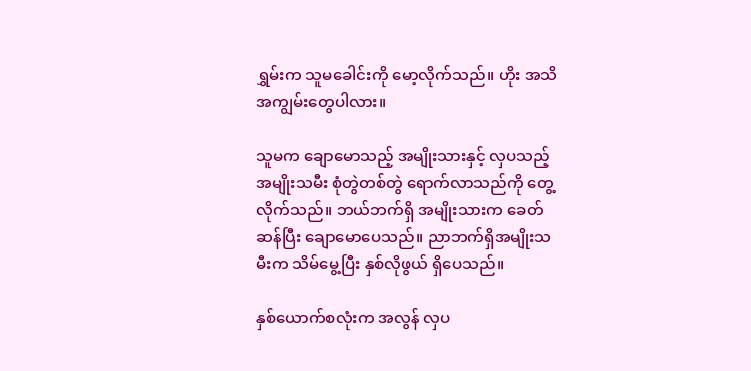ရွှမ်းက သူမခေါင်းကို မော့လိုက်သည်။ ဟိုး အသိအကျွမ်းတွေပါလား။

သူမက ချောမောသည့် အမျိုးသားနှင့် လှပသည့် အမျိုးသမီး စုံတွဲတစ်တွဲ ရောက်လာသည်ကို တွေ့လိုက်သည်။ ဘယ်ဘက်ရှိ အမျိုးသားက ခေတ်ဆန်ပြီး ချောမောပေသည်။ ညာဘက်ရှိအမျိုးသမီးက သိမ်မွေ့ပြီး နှစ်လိုဖွယ် ရှိပေသည်။

နှစ်ယောက်စလုံးက အလွန် လှပ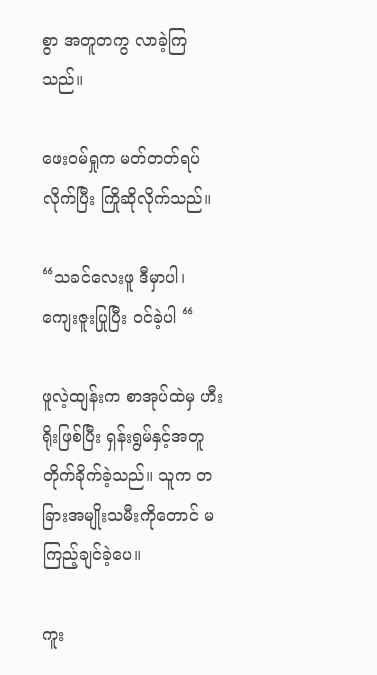စွာ အတူတကွ လာခဲ့ကြသည်။

ဖေးဝမ်ရှုက မတ်တတ်ရပ်လိုက်ပြီး ကြိုဆိုလိုက်သည်။

“သခင်လေးဖူ ဒီမှာပါ၊ ကျေးဇူးပြုပြီး ဝင်ခဲ့ပါ “

ဖူလဲ့ထျန်းက စာအုပ်ထဲမှ ဟီးရိုးဖြစ်ပြီး ရှန်းရွမ်နှင့်အတူ တိုက်ခိုက်ခဲ့သည်။ သူက တခြားအမျိုးသမီးကိုတောင် မကြည့်ချင်ခဲ့ပေ။

ကူး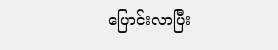ပြောင်းလာပြီး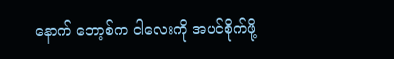နောက် ဘော့စ်က ငါလေးကို အပင်စိုက်ဖို့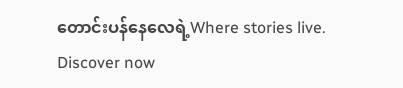တောင်းပန်နေလေရဲ့Where stories live. Discover now